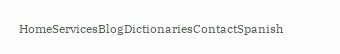HomeServicesBlogDictionariesContactSpanish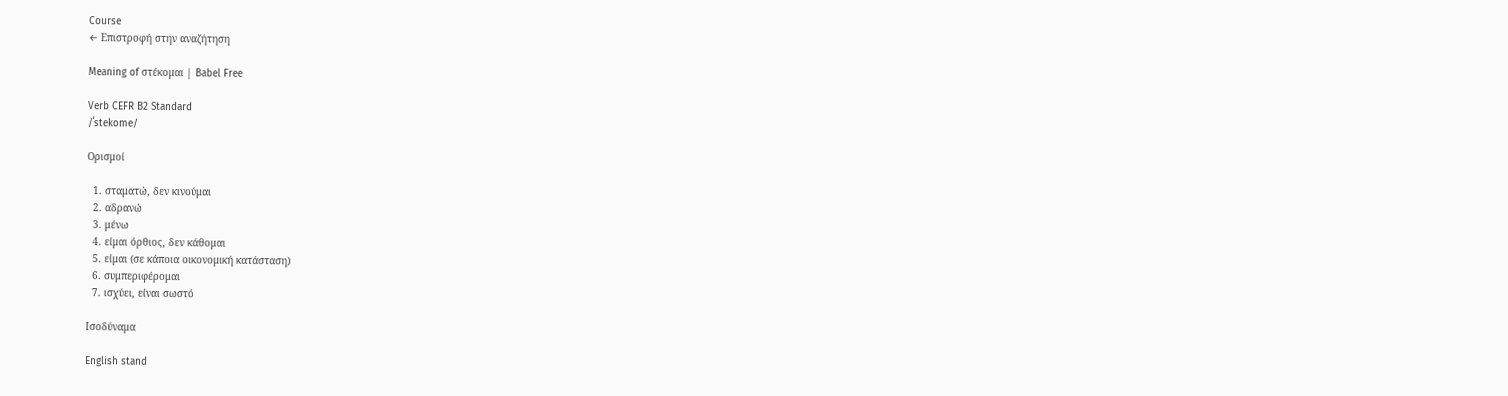Course
← Επιστροφή στην αναζήτηση

Meaning of στέκομαι | Babel Free

Verb CEFR B2 Standard
/ˈstekome/

Ορισμοί

  1. σταματώ, δεν κινούμαι
  2. αδρανώ
  3. μένω
  4. είμαι όρθιος, δεν κάθομαι
  5. είμαι (σε κάποια οικονομική κατάσταση)
  6. συμπεριφέρομαι
  7. ισχύει, είναι σωστό

Ισοδύναμα

English stand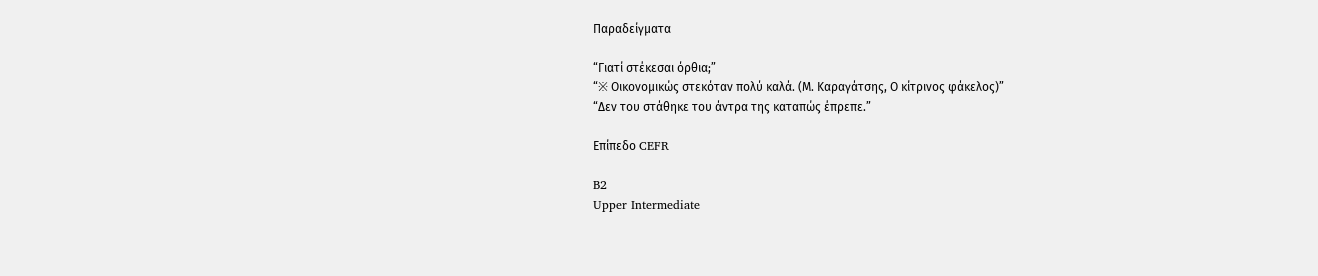Παραδείγματα

“Γιατί στέκεσαι όρθια;”
“※ Οικονομικώς στεκόταν πολύ καλά. (Μ. Καραγάτσης, Ο κίτρινος φάκελος)”
“Δεν του στάθηκε του άντρα της καταπώς έπρεπε.”

Επίπεδο CEFR

B2
Upper Intermediate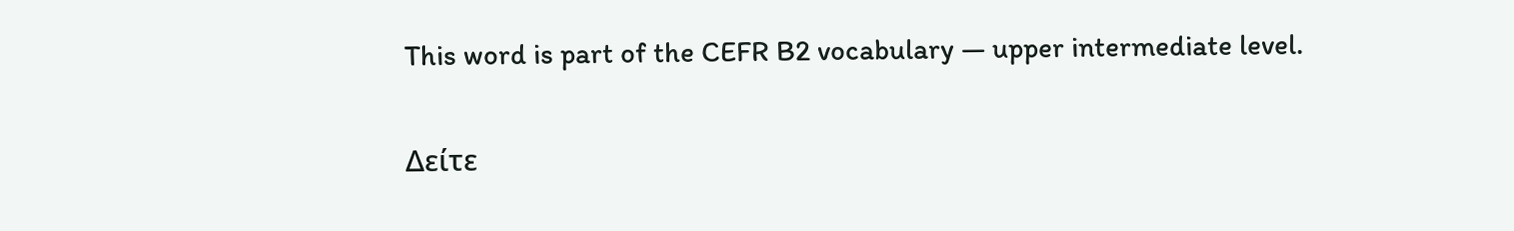This word is part of the CEFR B2 vocabulary — upper intermediate level.

Δείτε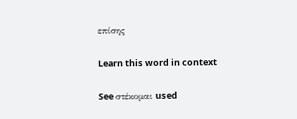επίσης

Learn this word in context

See στέκομαι used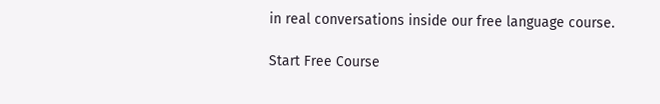in real conversations inside our free language course.

Start Free Course